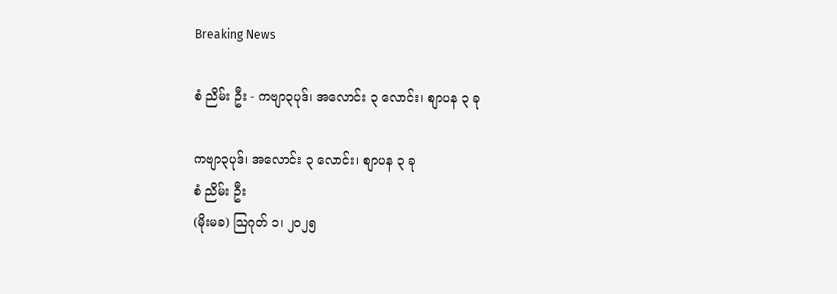Breaking News

စံ ညိမ်း ဦး - ကဗျာ၃ပုဒ်၊ အလောင်း ၃ လောင်း၊ စျာပန ၃ ခု

ကဗျာ၃ပုဒ်၊ အလောင်း ၃ လောင်း၊ စျာပန ၃ ခု
စံ ညိမ်း ဦး
(မိုးမခ) ဩဂုတ် ၁၊ ၂၀၂၅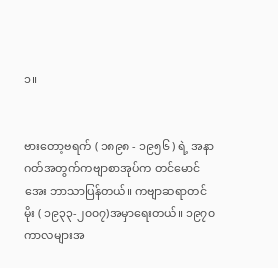၁။


ဗားတော့ဗရက် ( ၁၈၉၈ - ၁၉၅၆ ) ရဲ့ အနာဂတ်အတွက်ကဗျာစာအုပ်က တင်မောင်အေး ဘာသာပြန်တယ်။ ကဗျာဆရာတင်မိုး ( ၁၉၃၃-၂၀၀၇)အမှာရေးတယ်။ ၁၉၇၀ ကာလများအ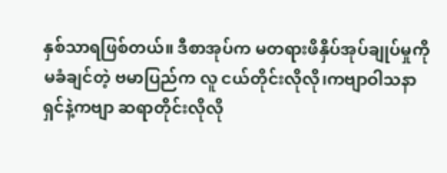နှစ်သာရဖြစ်တယ်။ ဒီစာအုပ်က မတရားဖိနှိပ်အုပ်ချုပ်မှုကို မခံချင်တဲ့ ဗမာပြည်က လူ ငယ်တိုင်းလိုလို၊ကဗျာဝါသနာရှင်နဲ့ကဗျာ ဆရာတိုင်းလိုလို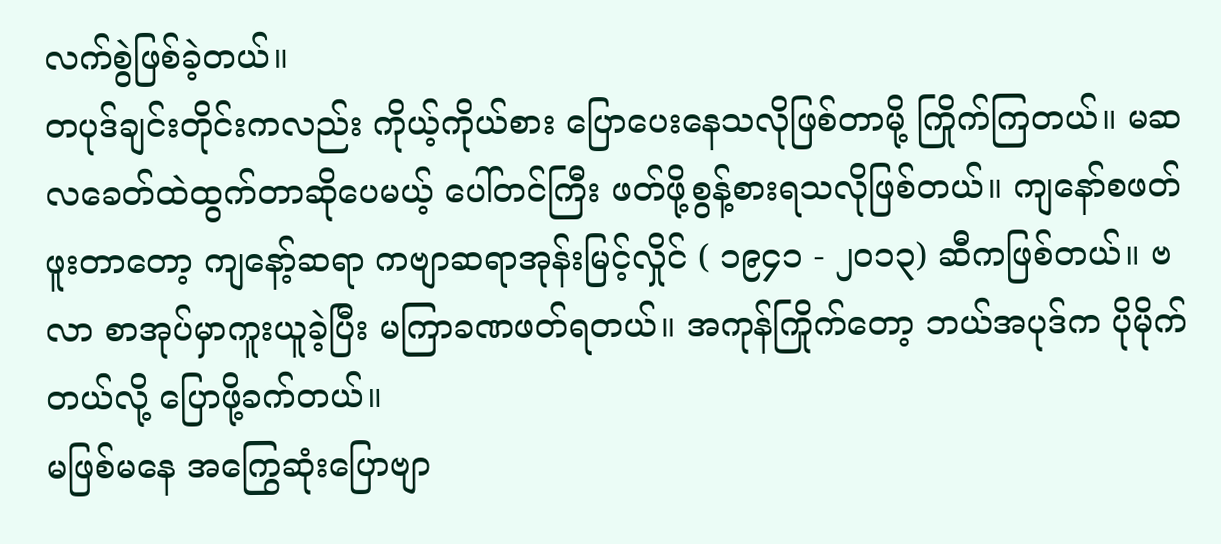လက်စွဲဖြစ်ခဲ့တယ်။
တပုဒ်ချင်းတိုင်းကလည်း ကိုယ့်ကိုယ်စား ပြောပေးနေသလိုဖြစ်တာမို့ ကြိုက်ကြတယ်။ မဆလခေတ်ထဲထွက်တာဆိုပေမယ့် ပေါ်တင်ကြီး ဖတ်ဖို့စွန့်စားရသလိုဖြစ်တယ်။ ကျနော်စဖတ်ဖူးတာတော့ ကျနော့်ဆရာ ကဗျာဆရာအုန်းမြင့်လှိုင် ( ၁၉၄၁ - ၂၀၁၃) ဆီကဖြစ်တယ်။ ဗလာ စာအုပ်မှာကူးယူခဲ့ပြီး မကြာခဏဖတ်ရတယ်။ အကုန်ကြိုက်တော့ ဘယ်အပုဒ်က ပိုမိုက်တယ်လို့ ပြောဖို့ခက်တယ်။
မဖြစ်မနေ အကြွေဆုံးပြောဗျာ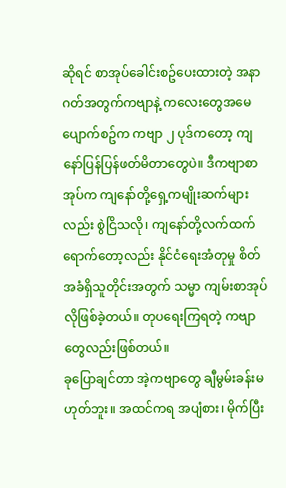ဆိုရင် စာအုပ်ခေါင်းစဥ်ပေးထားတဲ့ အနာဂတ်အတွက်ကဗျာနဲ့ ကလေးတွေအမေပျောက်စဥ်က ကဗျာ ၂ ပုဒ်ကတော့ ကျနော်ပြန်ပြန်ဖတ်မိတာတွေပဲ။ ဒီကဗျာစာအုပ်က ကျနော်တို့ရှေ့ကမျိုးဆက်များလည်း စွဲငြိသလို၊ ကျနော်တို့လက်ထက်ရောက်တော့လည်း နိုင်ငံရေးအံတုမှု စိတ်အခံရှိသူတိုင်းအတွက် သမ္မာ ကျမ်းစာအုပ်လိုဖြစ်ခဲ့တယ်။ တုပရေးကြရတဲ့ ကဗျာတွေလည်းဖြစ်တယ်။
ခုပြောချင်တာ အဲ့ကဗျာတွေ ချီမွမ်းခန်းမဟုတ်ဘူး။ အထင်ကရ အပျံစား၊ မိုက်ပြီး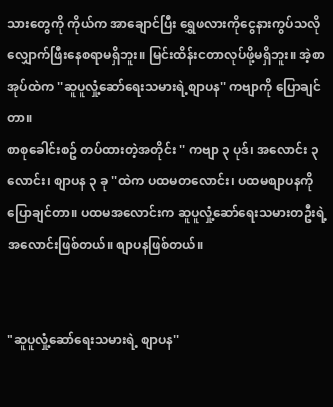သားတွေကို ကိုယ်က အာချောင်ပြီး ရွှေဖလားကိုငွေနားကွပ်သလိုလျှောက်ဖြီးနေစရာမရှိဘူး။ မြင်းထိန်းငတာလုပ်ဖို့မရှိဘူး။ အဲ့စာအုပ်ထဲက ''ဆူပူလှုံ့ဆော်ရေးသမားရဲ့စျာပန'' ကဗျာကို ပြောချင်တာ။
စာစုခေါင်းစဥ် တပ်ထားတဲ့အတိုင်း '' ကဗျာ ၃ ပုဒ်၊ အလောင်း ၃ လောင်း၊ စျာပန ၃ ခု ''ထဲက ပထမတလောင်း၊ ပထမစျာပနကို ပြောချင်တာ။ ပထမအလောင်းက ဆူပူလှုံ့ဆော်ရေးသမားတဦးရဲ့အလောင်းဖြစ်တယ်။ စျာပနဖြစ်တယ်။


"ဆူပူလှုံ့ဆော်ရေးသမားရဲ့ စျာပန''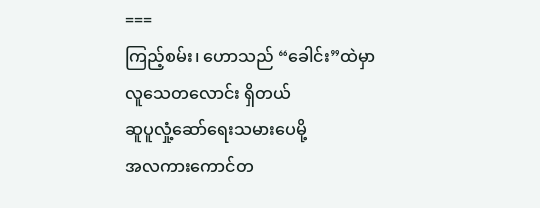===
ကြည့်စမ်း၊ ဟောသည် “ခေါင်း”ထဲမှာ
လူသေတလောင်း ရှိတယ်
ဆူပူလှုံ့ဆော်ရေးသမားပေမို့
အလကားကောင်တ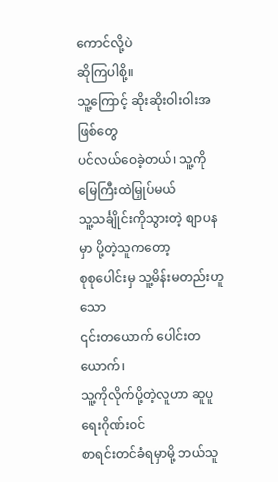ကောင်လို့ပဲ
ဆိုကြပါစို့။
သူ့ကြောင့် ဆိုးဆိုးဝါးဝါးအဖြစ်တွေ
ပင်လယ်ဝေခဲ့တယ်၊ သူ့ကို မြေကြီးထဲမြှုပ်မယ်
သူ့သင်္ချိုင်းကိုသွားတဲ့ စျာပနမှာ ပို့တဲ့သူကတော့
စုစုပေါင်းမှ သူ့မိန်းမတည်းဟူသော
၎င်းတယောက် ပေါင်းတယောက်၊
သူ့ကိုလိုက်ပို့တဲ့လူဟာ ဆူပူရေးဂိုဏ်း၀င်
စာရင်းတင်ခံရမှာမို့ ဘယ်သူ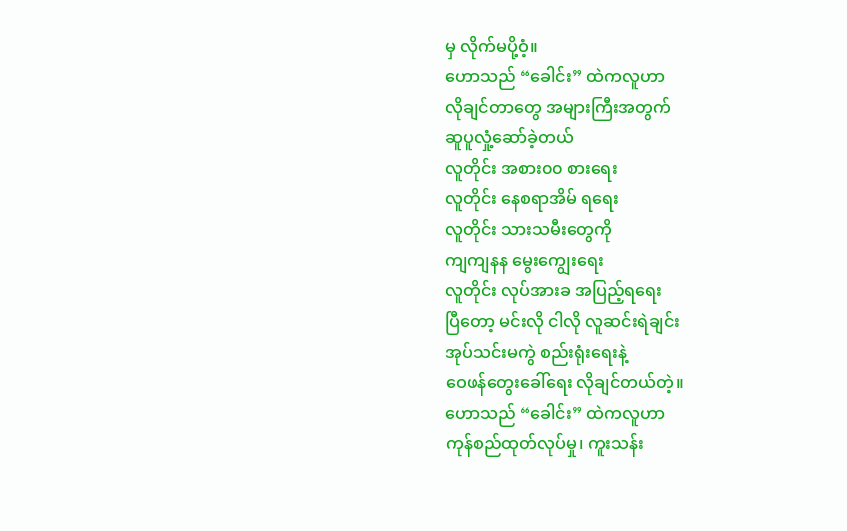မှ လိုက်မပို့ဝံ့။
ဟောသည် “ခေါင်း” ထဲကလူဟာ
လိုချင်တာတွေ အများကြီးအတွက်
ဆူပူလှုံ့ဆော်ခဲ့တယ်
လူတိုင်း အစား၀၀ စားရေး
လူတိုင်း နေစရာအိမ် ရရေး
လူတိုင်း သားသမီးတွေကို
ကျကျနန မွေးကျွေးရေး
လူတိုင်း လုပ်အားခ အပြည့်ရရေး
ပြီတော့ မင်းလို ငါလို လူဆင်းရဲချင်း
အုပ်သင်းမကွဲ စည်းရုံးရေးနဲ့
ဝေဖန်တွေးခေါ်ရေး လိုချင်တယ်တဲ့။
ဟောသည် “ခေါင်း” ထဲကလူဟာ
ကုန်စည်ထုတ်လုပ်မှု၊ ကူးသန်း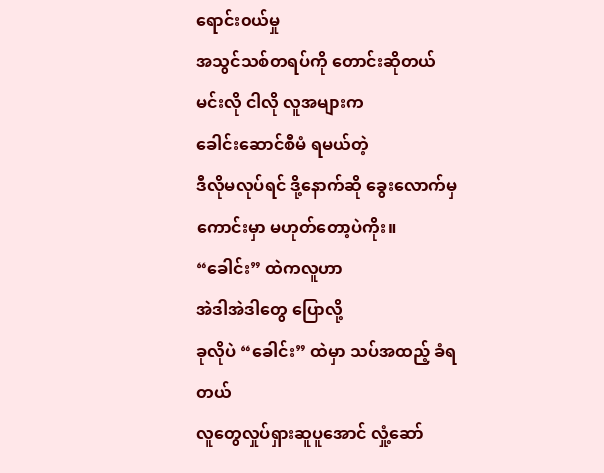ရောင်း၀ယ်မှု
အသွင်သစ်တရပ်ကို တောင်းဆိုတယ်
မင်းလို ငါလို လူအများက
ခေါင်းဆောင်စီမံ ရမယ်တဲ့
ဒီလိုမလုပ်ရင် ဒို့နောက်ဆို ခွေးလောက်မှ
ကောင်းမှာ မဟုတ်တော့ပဲကိုး။
“ခေါင်း” ထဲကလူဟာ
အဲဒါအဲဒါတွေ ပြောလို့
ခုလိုပဲ “ခေါင်း” ထဲမှာ သပ်အထည့် ခံရတယ်
လူတွေလှုပ်ရှားဆူပူအောင် လှုံ့ဆော်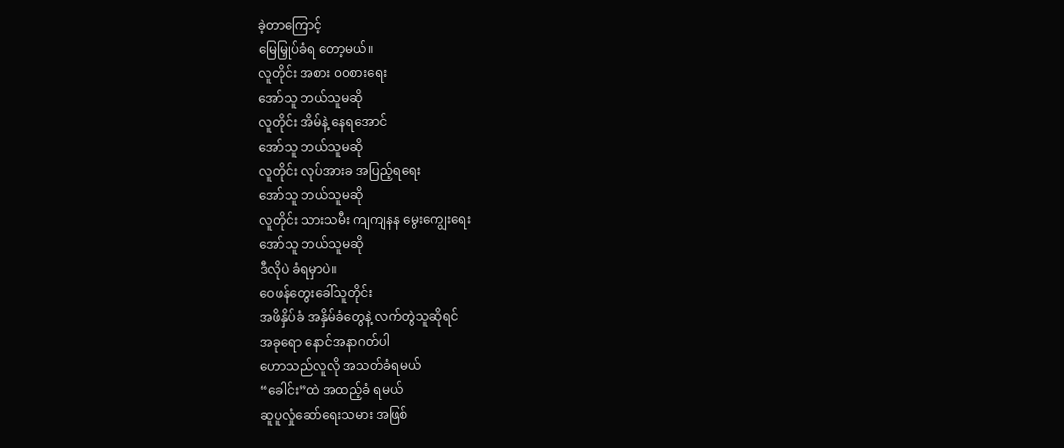ခဲ့တာကြောင့်
မြေမြှုပ်ခံရ တော့မယ်။
လူတိုင်း အစား ၀၀စားရေး
အော်သူ ဘယ်သူမဆို
လူတိုင်း အိမ်နဲ့ နေရအောင်
အော်သူ ဘယ်သူမဆို
လူတိုင်း လုပ်အားခ အပြည့်ရရေး
အော်သူ ဘယ်သူမဆို
လူတိုင်း သားသမီး ကျကျနန မွေးကျွေးရေး
အော်သူ ဘယ်သူမဆို
ဒီလိုပဲ ခံရမှာပဲ။
ဝေဖန်တွေးခေါ်သူတိုင်း
အဖိနှိပ်ခံ အနှိမ်ခံတွေနဲ့ လက်တွဲသူဆိုရင်
အခုရော နောင်အနာဂတ်ပါ
ဟောသည်လူလို အသတ်ခံရမယ်
“ခေါင်း”ထဲ အထည့်ခံ ရမယ်
ဆူပူလှုံဆော်ရေးသမား အဖြစ်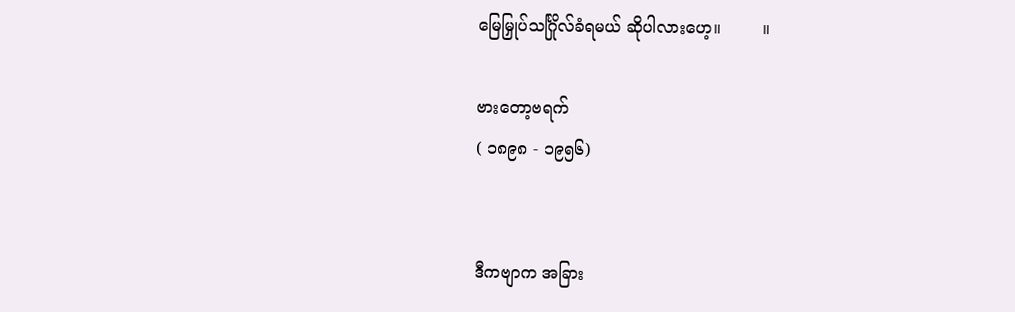မြေမြှုပ်သင်္ဂြိုလ်ခံရမယ် ဆိုပါလားဟေ့။        ။

ဗားတော့ဗရက်
( ၁၈၉၈ - ၁၉၅၆)


ဒီကဗျာက အခြား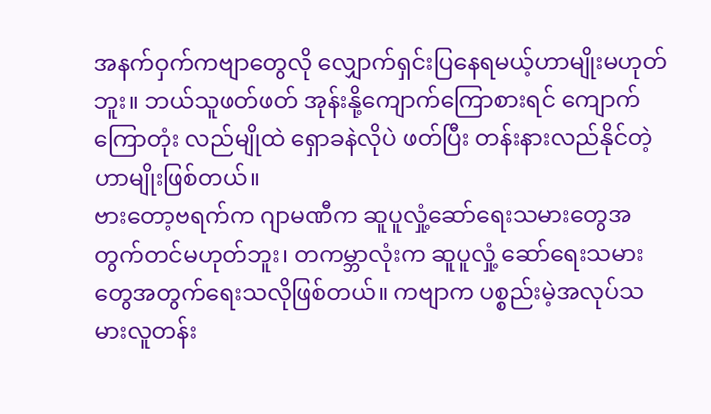အနက်ဝှက်ကဗျာတွေလို လျှောက်ရှင်းပြနေရမယ့်ဟာမျိုးမဟုတ်ဘူး။ ဘယ်သူဖတ်ဖတ် အုန်းနို့ကျောက်ကြောစားရင် ကျောက်ကြောတုံး လည်မျိုထဲ ရှောခနဲလိုပဲ ဖတ်ပြီး တန်းနားလည်နိုင်တဲ့ဟာမျိုးဖြစ်တယ်။
ဗားတော့ဗရက်က ဂျာမဏီက ဆူပူလှုံ့ဆော်ရေးသမားတွေအတွက်တင်မဟုတ်ဘူး၊ တကမ္ဘာလုံးက ဆူပူလှုံ့ ဆော်ရေးသမားတွေအတွက်ရေးသလိုဖြစ်တယ်။ ကဗျာက ပစ္စည်းမဲ့အလုပ်သမားလူတန်း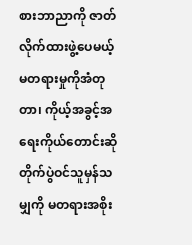စားဘာညာကို ဇာတ်လိုက်ထားဖွဲ့ပေမယ့် မတရားမှုကိုအံတုတာ၊ ကိုယ့်အခွင့်အရေးကိုယ်တောင်းဆိုတိုက်ပွဲဝင်သူမှန်သမျှကို မတရားအစိုး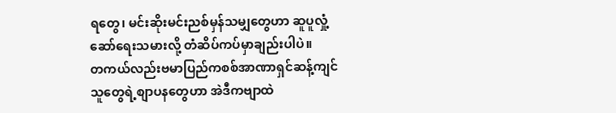ရတွေ၊ မင်းဆိုးမင်းညစ်မှန်သမျှတွေဟာ ဆူပူလှုံ့ဆော်ရေးသမားလို့ တံဆိပ်ကပ်မှာချည်းပါပဲ။
တကယ်လည်းဗမာပြည်ကစစ်အာဏာရှင်ဆန့်ကျင်သူတွေရဲ့စျာပနတွေဟာ အဲဒီကဗျာထဲ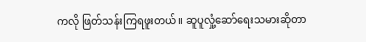ကလို ဖြတ်သန်းကြရဖူးတယ်။ ဆူပူလှုံ့ဆော်ရေးသမားဆိုတာ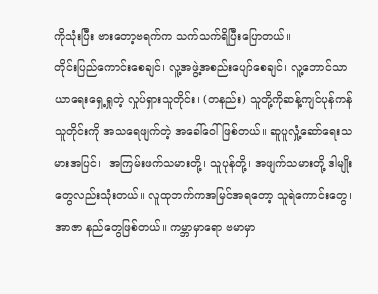ကိုသုံးပြီး ဗားတော့ဗရက်က သက်သက်ရိပြီးပြောတယ်။
တိုင်းပြည်ကောင်းစေချင်၊ လူ့အဖွဲ့အစည်းပျော်စေချင်၊ လူ့ဘောင်သာယာရေးရှေ့ရှုတဲ့ လှုပ်ရှားသူတိုင်း၊ (တနည်း) သူတို့ကိုဆန့်ကျင်ပုန်ကန်သူတိုင်းကို အသရေဖျက်တဲ့ အခေါ်ဝေါ်ဖြစ်တယ်။ ဆူပူလှုံ့ဆော်ရေးသမားအပြင်၊  အကြမ်းဖက်သမားတို့၊ သူပုန်တို့၊ အဖျက်သမားတို့ ဒါမျိုးတွေလည်းသုံးတယ်။ လူထုဘက်ကအမြင်အရတော့ သူရဲကောင်းတွေ၊ အာဇာ နည်တွေဖြစ်တယ်။ ကမ္ဘာမှာရော ဗမာမှာ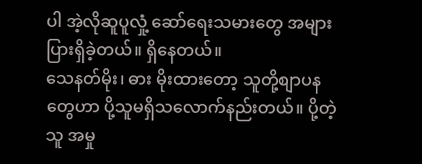ပါ အဲ့လိုဆူပူလှုံ့ ဆော်ရေးသမားတွေ အများပြားရှိခဲ့တယ်။ ရှိနေတယ်။
သေနတ်မိုး၊ ဓား မိုးထားတော့ သူတို့စျာပနတွေဟာ ပို့သူမရှိသလောက်နည်းတယ်။ ပို့တဲ့သူ အမှု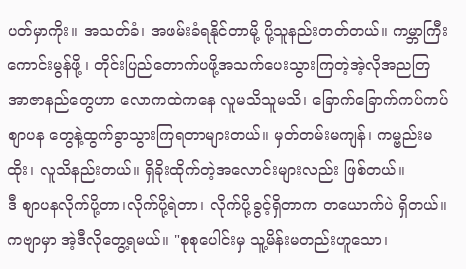ပတ်မှာကိုး။ အသတ်ခံ၊ အဖမ်းခံရနိုင်တာမို့ ပို့သူနည်းတတ်တယ်။ ကမ္ဘာကြီးကောင်းမွန်ဖို့ ၊ တိုင်းပြည်တောက်ပဖို့အသက်ပေးသွားကြတဲ့အဲ့လိုအညတြအာဇာနည်တွေဟာ လောကထဲကနေ လူမသိသူမသိ၊ ခြောက်ခြောက်ကပ်ကပ် စျာပန တွေနဲ့ထွက်ခွာသွားကြရတာများတယ်။ မှတ်တမ်းမကျန်၊ ကမ္ဗည်းမထိုး၊ လူသိနည်းတယ်။ ရှိခိုးထိုက်တဲ့အလောင်းများလည်း ဖြစ်တယ်။
ဒီ စျာပနလိုက်ပို့တာ၊လိုက်ပို့ရဲတာ၊ လိုက်ပို့ခွင့်ရှိတာက တယောက်ပဲ ရှိတယ်။ ကဗျာမှာ အဲ့ဒီလိုတွေ့ရမယ်။ "စုစုပေါင်းမှ သူ့မိန်းမတည်းဟူသော၊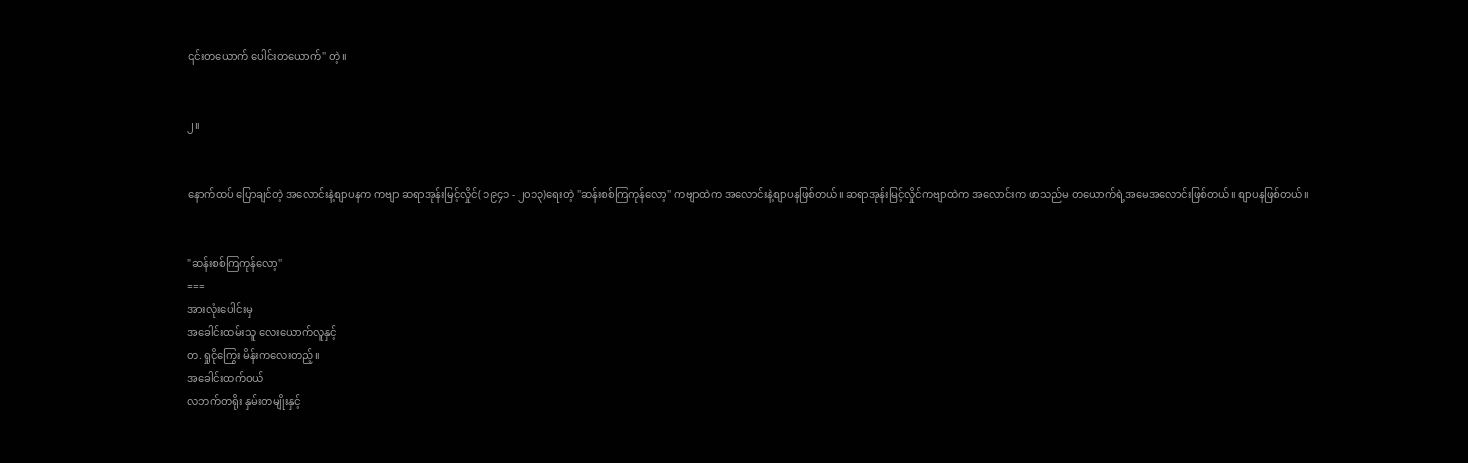၎င်းတယောက် ပေါင်းတယောက်'' တဲ့။


၂။


နောက်ထပ် ပြောချင်တဲ့ အလောင်းနဲ့စျာပနက ကဗျာ ဆရာအုန်းမြင့်လှိုင်( ၁၉၄၁ - ၂၀၁၃)ရေးတဲ့ ''ဆန်းစစ်ကြကုန်လော့'' ကဗျာထဲက အလောင်းနဲ့စျာပနဖြစ်တယ်။ ဆရာအုန်းမြင့်လှိုင်ကဗျာထဲက အလောင်းက ဖာသည်မ တယောက်ရဲ့အမေအလောင်းဖြစ်တယ်။ စျာပနဖြစ်တယ်။


"ဆန်းစစ်ကြကုန်လော့''
===
အားလုံးပေါင်းမှ
အခေါင်းထမ်းသူ လေးယောက်လူနှင့်
တ.ရှုငိုကြွေး မိန်းကလေးတည့်။
အခေါင်းထက်ဝယ်
လဘက်တရိုး နှမ်းတမျိုးနှင့်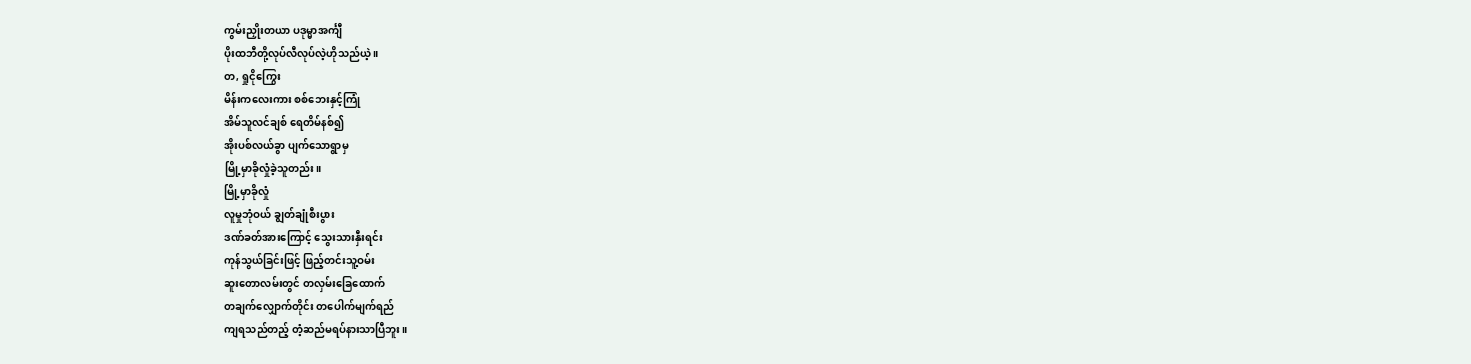ကွမ်းညှိုးတယာ ပဒုမ္မာအင်္ကျီ
ပိုးထဘီတို့လုပ်လီလုပ်လဲ့ဟိုသည်ယဲ့ ။
တ, ရှုငိုကြွေး
မိန်းကလေးကား စစ်ဘေးနှင့်ကြုံ
အိမ်သူလင်ချစ် ရေတိမ်နစ်၍
အိုးပစ်လယ်ခွာ ပျက်သောရွာမှ
မြို့မှာခိုလှုံခဲ့သူတည်း။
မြို့မှာခိုလှုံ
လူမှုဘုံဝယ် ချွတ်ချုံစီးပွား
ဒဏ်ခတ်အားကြောင့် သွေးသားနှီးရင်း
ကုန်သွယ်ခြင်းဖြင့် ဖြည့်တင်းသူ့ဝမ်း
ဆူးတောလမ်းတွင် တလှမ်းခြေထောက်
တချက်လျှောက်တိုင်း တပေါက်မျက်ရည်
ကျရသည်တည့် တံ့ဆည်မရပ်နားသာပြီဘူး။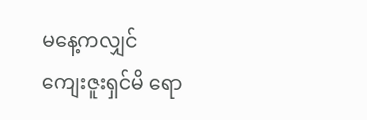မနေ့ကလျှင်
ကျေးဇူးရှင်မိ ရော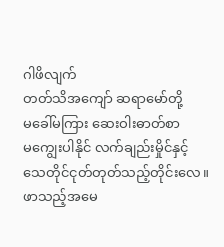ဂါဖိလျက်
တတ်သိအကျော် ဆရာမော်တို့
မခေါ်မကြား ဆေးဝါးဓာတ်စာ
မကျွေးပါနိုင် လက်ချည်းမှိုင်နှင့်
သေတိုင်ငုတ်တုတ်သည့်တိုင်းလေ။
ဖာသည့်အမေ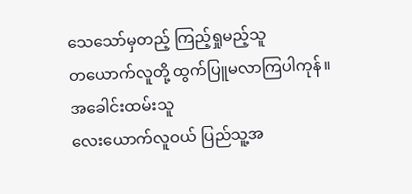သေသော်မှတည့် ကြည့်ရှုမည့်သူ
တယောက်လူတို့ ထွက်ပြူမလာကြပါကုန်။
အခေါင်းထမ်းသူ
လေးယောက်လူဝယ် ပြည်သူ့အ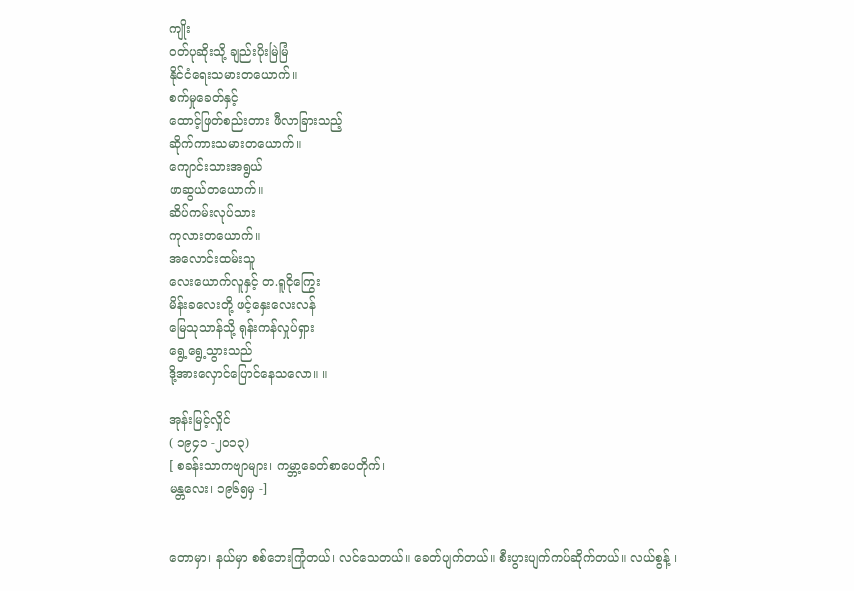ကျိုး
ဝတ်ပုဆိုးသို့ ချည်းပိုးမြဲမြံ
နိုင်ငံရေးသမားတယောက်။
စက်မှုခေတ်နှင့်
ထောင့်ဖြတ်စည်းတား ဖီလာခြားသည့်
ဆိုက်ကားသမားတယောက်။
ကျောင်းသားအရွယ်
ဖာဆွယ်တယောက်။
ဆိပ်ကမ်းလုပ်သား
ကုလားတယောက်။
အလောင်းထမ်းသူ
လေးယောက်လူနှင့် တ.ရူငိုကြွေး
မိန်းခလေးတို့ ဖင့်နှေးလေးလန်
မြေသုသာန်သို့ ရုန်းကန်လှုပ်ရှား
ရွေ့ရွေ့သွားသည်
ဒို့အားလှောင်ပြောင်နေသလော။ ။

အုန်းမြင့်လှိုင်
( ၁၉၄၁ -၂၀၁၃)
[ စခန်းသာကဗျာများ၊ ကမ္ဘာ့ခေတ်စာပေတိုက်၊
မန္တလေး၊ ၁၉၆၅မှ -]


တောမှာ၊ နယ်မှာ စစ်ဘေးကြုံတယ်၊ လင်သေတယ်။ ခေတ်ပျက်တယ်။ စီးပွားပျက်ကပ်ဆိုက်တယ်။ လယ်စွန့် ၊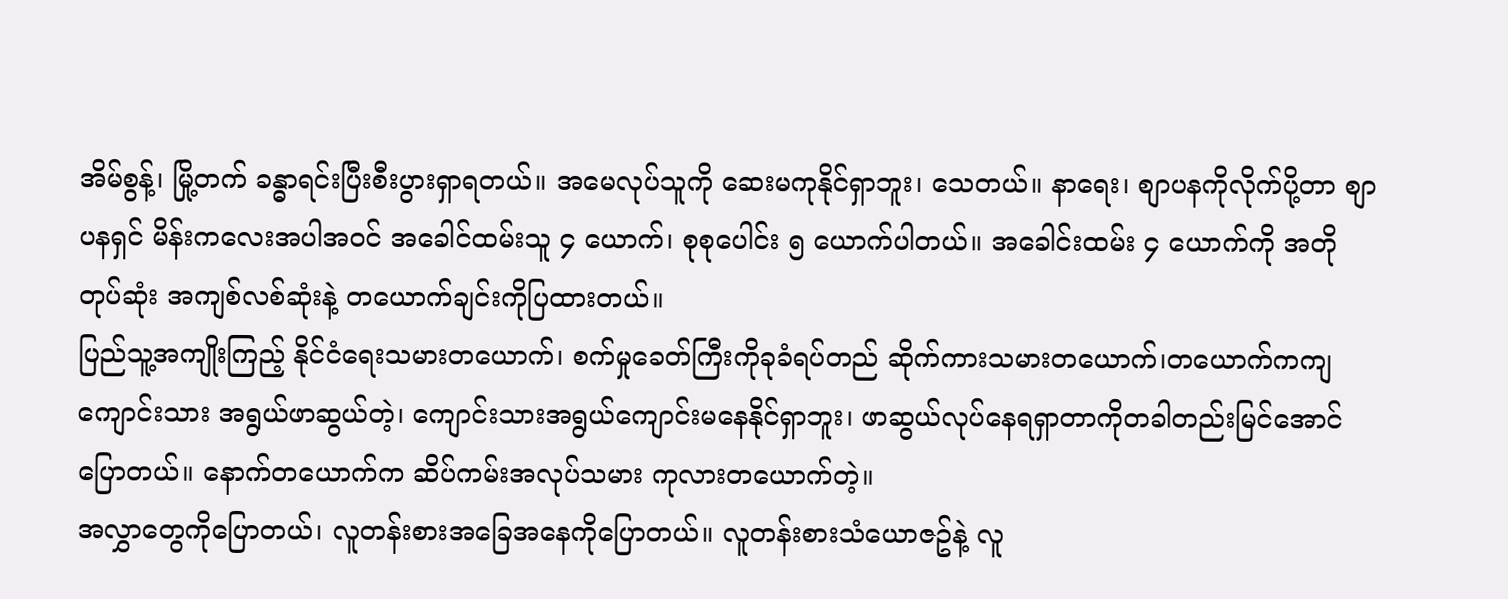အိမ်စွန့်၊ မြို့တက် ခန္ဓာရင်းပြီးစီးပွားရှာရတယ်။ အမေလုပ်သူကို ဆေးမကုနိုင်ရှာဘူး၊ သေတယ်။ နာရေး၊ စျာပနကိုလိုက်ပို့တာ စျာပနရှင် မိန်းကလေးအပါအဝင် အခေါင်ထမ်းသူ ၄ ယောက်၊ စုစုပေါင်း ၅ ယောက်ပါတယ်။ အခေါင်းထမ်း ၄ ယောက်ကို အတိုတုပ်ဆုံး အကျစ်လစ်ဆုံးနဲ့ တယောက်ချင်းကိုပြထားတယ်။
ပြည်သူ့အကျိုးကြည့် နိုင်ငံရေးသမားတယောက်၊ စက်မှုခေတ်ကြီးကိုခုခံရပ်တည် ဆိုက်ကားသမားတယောက်၊တယောက်ကကျ ကျောင်းသား အရွယ်ဖာဆွယ်တဲ့၊ ကျောင်းသားအရွယ်ကျောင်းမနေနိုင်ရှာဘူး၊ ဖာဆွယ်လုပ်နေရရှာတာကိုတခါတည်းမြင်အောင်ပြောတယ်။ နောက်တယောက်က ဆိပ်ကမ်းအလုပ်သမား ကုလားတယောက်တဲ့။
အလွှာတွေကိုပြောတယ်၊ လူတန်းစားအခြေအနေကိုပြောတယ်။ လူတန်းစားသံယောဇဥ်နဲ့ လူ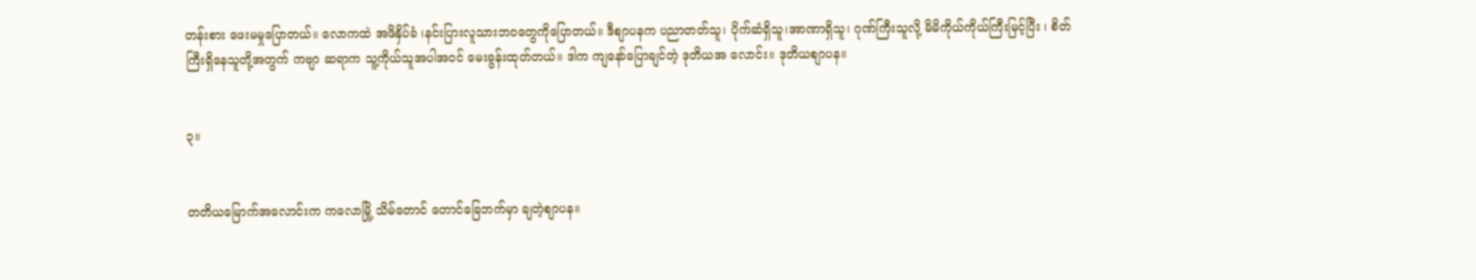တန်းစား ဖေးမမှုပြောတယ်။ လောကထဲ အဖိနှိပ်ခံ ၊နင်းပြားလူသားဘဝတွေကိုပြောတယ်။ ဒီစျာပနက ပညာတတ်သူ၊ ပိုက်ဆံရှိသူ၊အာဏာရှိသူ၊ ဂုဏ်ကြီးသူလို့ မိမိကိုယ်ကိုယ်ကြီးမြင့်ပြီး ၊ စိတ်ကြီးရှိနေသူတို့အတွက် ကဗျာ ဆရာက သူ့ကိုယ်သူအပါအဝင် မေးခွန်းထုတ်တယ်။ ဒါက ကျနော်ပြောချင်တဲ့ ဒုတိယအ လောင်း။ ဒုတိယစျာပန။


၃။


တတိယမြောက်အလောင်းက ကလောမြို့ သိမ်တောင် တောင်ခြေဘက်မှာ ချတဲ့စျာပန။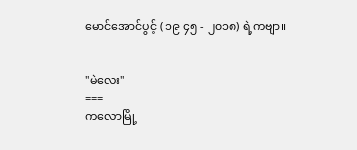မောင်အောင်ပွင့် ( ၁၉ ၄၅ - ၂၀၁၈) ရဲ့ကဗျာ။


"မဲလေး''
===
ကလောမြို့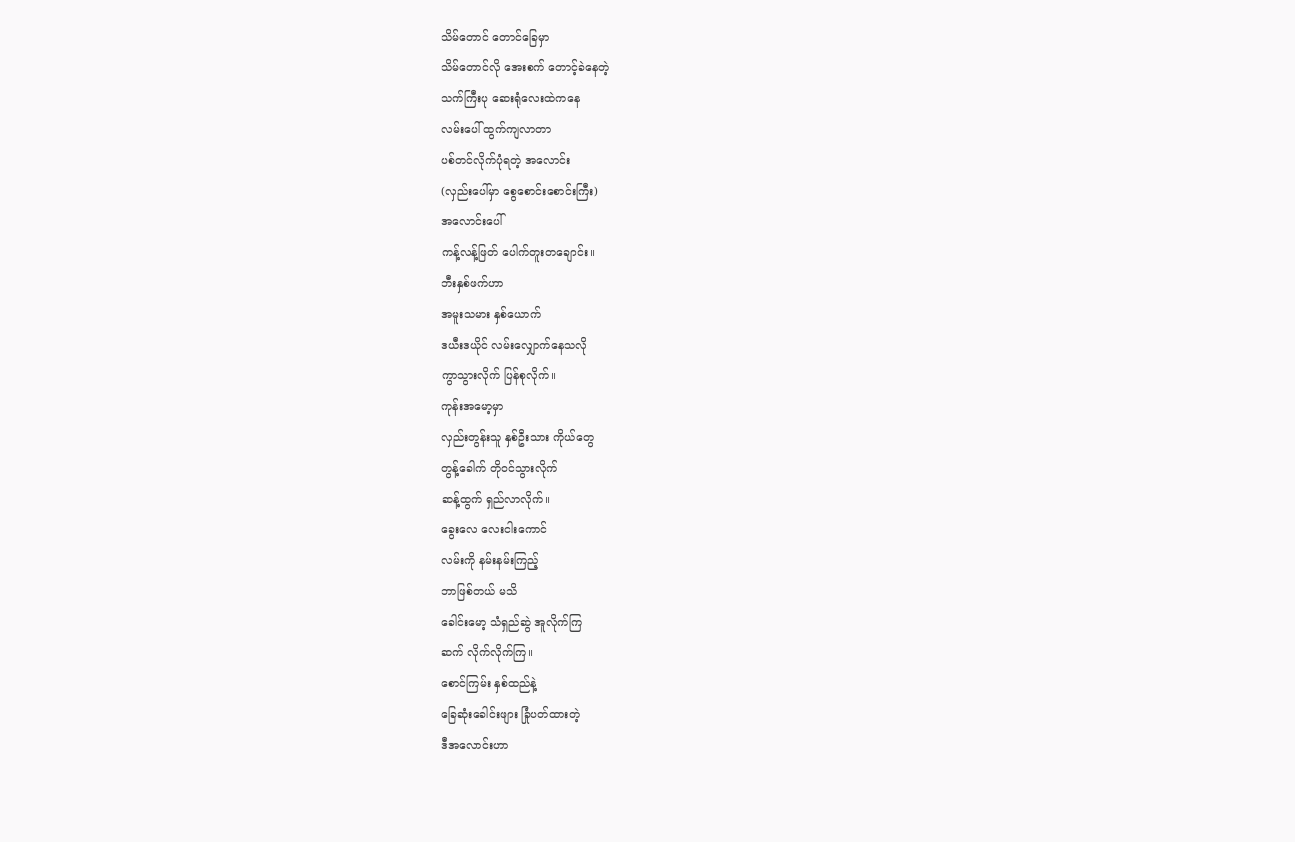သိမ်တောင် တောင်ခြေမှာ
သိမ်တောင်လို အေးစက် တောင့်ခဲနေတဲ့
သက်ကြီးပု ဆေးရုံလေးထဲကနေ
လမ်းပေါ် ထွက်ကျလာတာ
ပစ်တင်လိုက်ပုံရတဲ့ အလောင်း
(လှည်းပေါ်မှာ စွေစောင်းစောင်းကြီး)
အလောင်းပေါ်
ကန့်လန့်ဖြတ် ပေါက်တူးတချောင်း။
ဘီးနှစ်ဖက်ဟာ
အမူးသမား နှစ်ယောက်
ဒယီးဒယိုင် လမ်းလျှောက်နေသလို
ကွာသွားလိုက် ပြန်စုလိုက်။
ကုန်းအမော့မှာ
လှည်းတွန်းသူ နှစ်ဦးသား ကိုယ်တွေ
တွန့်ခေါက် တိုဝင်သွားလိုက်
ဆန့်ထွက် ရှည်လာလိုက်။
ခွေးလေ လေးငါးကောင်
လမ်းကို နမ်းနမ်းကြည့်
ဘာဖြစ်တယ် မသိ
ခေါင်းမော့ သံရှည်ဆွဲ အူလိုက်ကြ
ဆက် လိုက်လိုက်ကြ။
စောင်ကြမ်း နှစ်ထည်နဲ့
ခြေဆုံးခေါင်းဖျား ခြုံပတ်ထားတဲ့
ဒီအလောင်းဟာ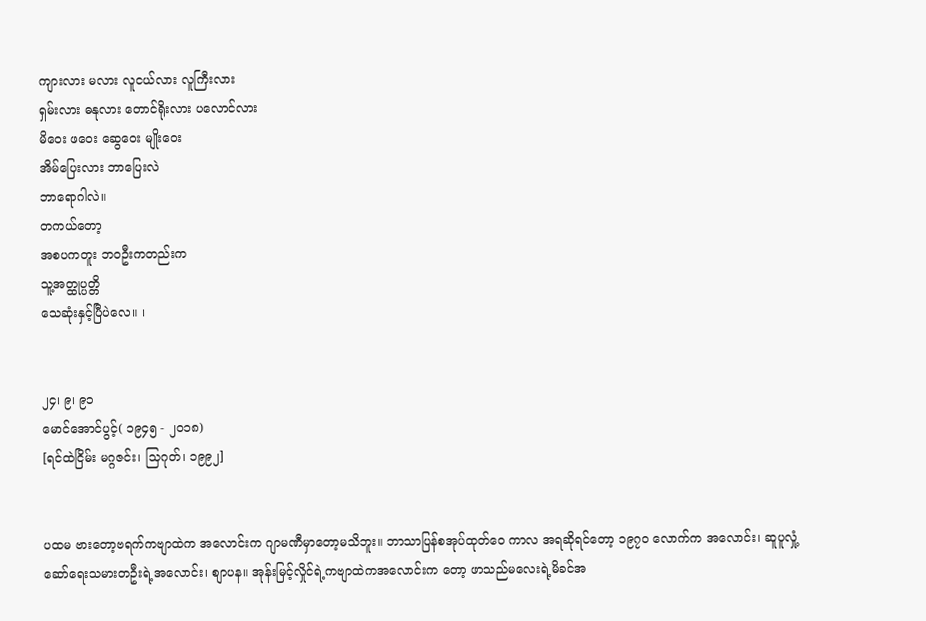ကျားလား မလား လူငယ်လား လူကြီးလား
ရှမ်းလား ဓနုလား တောင်ရိုးလား ပလောင်လား
မိဝေး ဖဝေး ဆွေဝေး မျိုးဝေး
အိမ်ပြေးလား ဘာပြေးလဲ
ဘာရောဂါလဲ။
တကယ်တော့
အစပကတူး ဘဝဦးကတည်းက
သူ့အတ္ထုပ္ပတ္တိ
သေဆုံးနှင့်ပြီပဲလေ။ ၊


၂၄၊ ၉၊ ၉၁
မောင်အောင်ပွင့်( ၁၉၄၅ - ၂၀၁၈)
[ရင်ထဲငြိမ်း မဂ္ဂဇင်း၊ သြဂုတ်၊ ၁၉၉၂]


ပထမ ဗားတော့ဗရက်ကဗျာထဲက အလောင်းက ဂျာမဏီမှာတော့မသိဘူး။ ဘာသာပြန်စအုပ်ထုတ်ဝေ ကာလ အရဆိုရင်တော့ ၁၉၇၀ လောက်က အလောင်း၊ ဆူပူလှုံ့ဆော်ရေးသမားတဦးရဲ့အလောင်း၊ စျာပန။ အုန်းမြင့်လှိုင်ရဲ့ကဗျာထဲကအလောင်းက တော့ ဖာသည်မလေးရဲ့မိခင်အ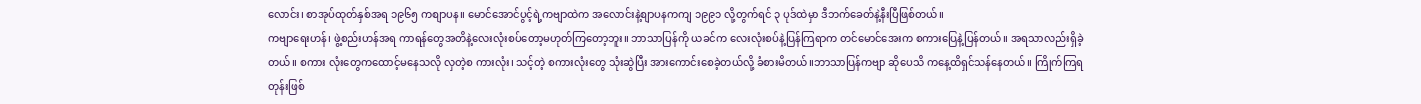လောင်း၊ စာအုပ်ထုတ်နှစ်အရ ၁၉၆၅ ကစျာပန။ မောင်အောင်ပွင့်ရဲ့ကဗျာထဲက အလောင်းနဲ့စျာပနကကျ ၁၉၉၁ လို့တွက်ရင် ၃ ပုဒ်ထဲမှာ ဒီဘက်ခေတ်နဲ့နီးပြီဖြစ်တယ်။
ကဗျာရေးဟန်၊ ဖွဲ့စည်းဟန်အရ ကာရန်တွေအတိနဲ့လေးလုံးစပ်တော့မဟုတ်ကြတော့ဘူး။ ဘာသာပြန်ကို ယခင်က လေးလုံးစပ်နဲ့ပြန်ကြရာက တင်မောင်အေးက စကားပြေနဲ့ပြန်တယ်။ အရသာလည်းရှိခဲ့တယ်။ စကား လုံးတွေကထောင့်မနေသလို လှတဲ့စ ကားလုံး၊ သင့်တဲ့ စကားလုံးတွေ သုံးဆွဲပြီး အားကောင်းစေခဲ့တယ်လို့ ခံစားမိတယ်။ဘာသာပြန်ကဗျာ ဆိုပေသိ ကနေ့ထိရှင်သန်နေတယ်။ ကြိုက်ကြရတုန်းဖြစ်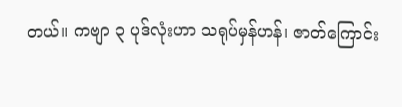တယ်။ ကဗျာ ၃ ပုဒ်လုံးဟာ သရုပ်မှန်ဟန်၊ ဇာတ်ကြောင်း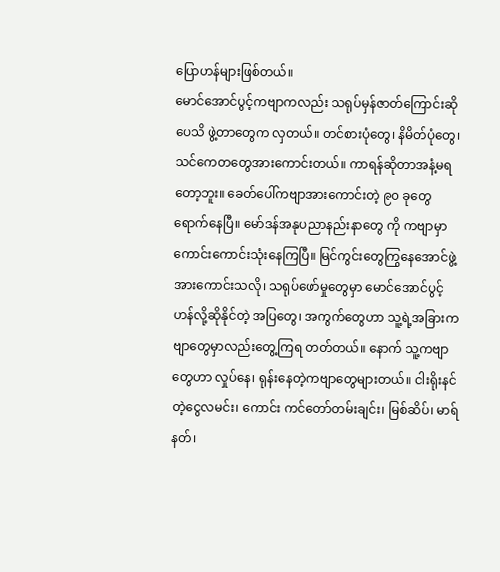ပြောဟန်များဖြစ်တယ်။
မောင်အောင်ပွင့်ကဗျာကလည်း သရုပ်မှန်ဇာတ်ကြောင်းဆိုပေသိ ဖွဲ့တာတွေက လှတယ်။ တင်စားပုံတွေ၊ နိမိတ်ပုံတွေ၊ သင်ကေတတွေအားကောင်းတယ်။ ကာရန်ဆိုတာအနံ့မရတော့ဘူး။ ခေတ်ပေါ်ကဗျာအားကောင်းတဲ့ ၉၀ ခုတွေရောက်နေပြီ။ မော်ဒန်အနုပညာနည်းနာတွေ ကို ကဗျာမှာ ကောင်းကောင်းသုံးနေကြပြီ။ မြင်ကွင်းတွေကြွနေအောင်ဖွဲ့အားကောင်းသလို၊ သရုပ်ဖော်မှုတွေမှာ မောင်အောင်ပွင့်ဟန်လို့ဆိုနိုင်တဲ့ အပြတွေ၊ အကွက်တွေဟာ သူ့ရဲ့အခြားကဗျာတွေမှာလည်းတွေ့ကြရ တတ်တယ်။ နောက် သူ့ကဗျာတွေဟာ လှုပ်နေ၊ ရုန်းနေတဲ့ကဗျာတွေများတယ်။ ငါးရိုးနင်တဲ့ငွေလမင်း၊ ကောင်း ကင်တော်တမ်းချင်း၊ မြစ်ဆိပ်၊ မာရ်နတ်၊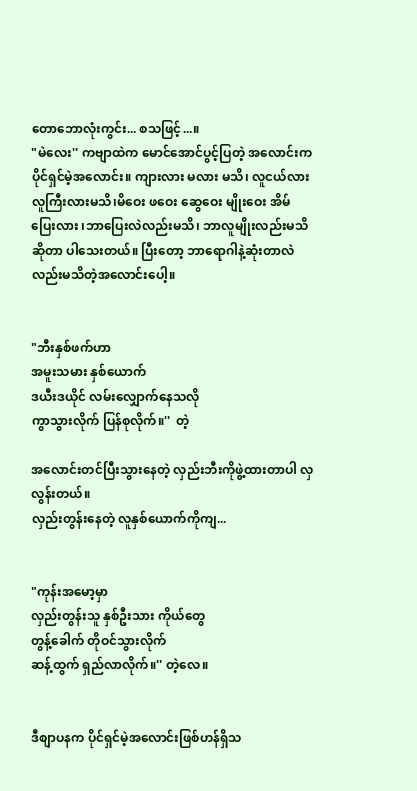တောဘောလုံးကွင်း... စသဖြင့်...။
"မဲလေး'' ကဗျာထဲက မောင်အောင်ပွင့်ပြတဲ့ အလောင်းက ပိုင်ရှင်မဲ့အလောင်း။ ကျားလား မလား မသိ၊ လူငယ်လား လူကြီးလားမသိ၊မိဝေး ဖဝေး ဆွေဝေး မျိုးဝေး အိမ်ပြေးလား ၊ဘာပြေးလဲလည်းမသိ၊ ဘာလူမျိုးလည်းမသိဆိုတာ ပါသေးတယ်။ ပြီးတော့ ဘာရောဂါနဲ့ဆုံးတာလဲလည်းမသိတဲ့အလောင်းပေါ့။


"ဘီးနှစ်ဖက်ဟာ
အမူးသမား နှစ်ယောက်
ဒယီးဒယိုင် လမ်းလျှောက်နေသလို
ကွာသွားလိုက် ပြန်စုလိုက်။''  တဲ့

အလောင်းတင်ပြီးသွားနေတဲ့ လှည်းဘီးကိုဖွဲ့ထားတာပါ လှလွန်းတယ်။
လှည်းတွန်းနေတဲ့ လူနှစ်ယောက်ကိုကျ...


"ကုန်းအမော့မှာ
လှည်းတွန်းသူ နှစ်ဦးသား ကိုယ်တွေ
တွန့်ခေါက် တိုဝင်သွားလိုက်
ဆန့်ထွက် ရှည်လာလိုက်။'' တဲ့လေ။


ဒီစျာပနက ပိုင်ရှင်မဲ့အလောင်းဖြစ်ဟန်ရှိသ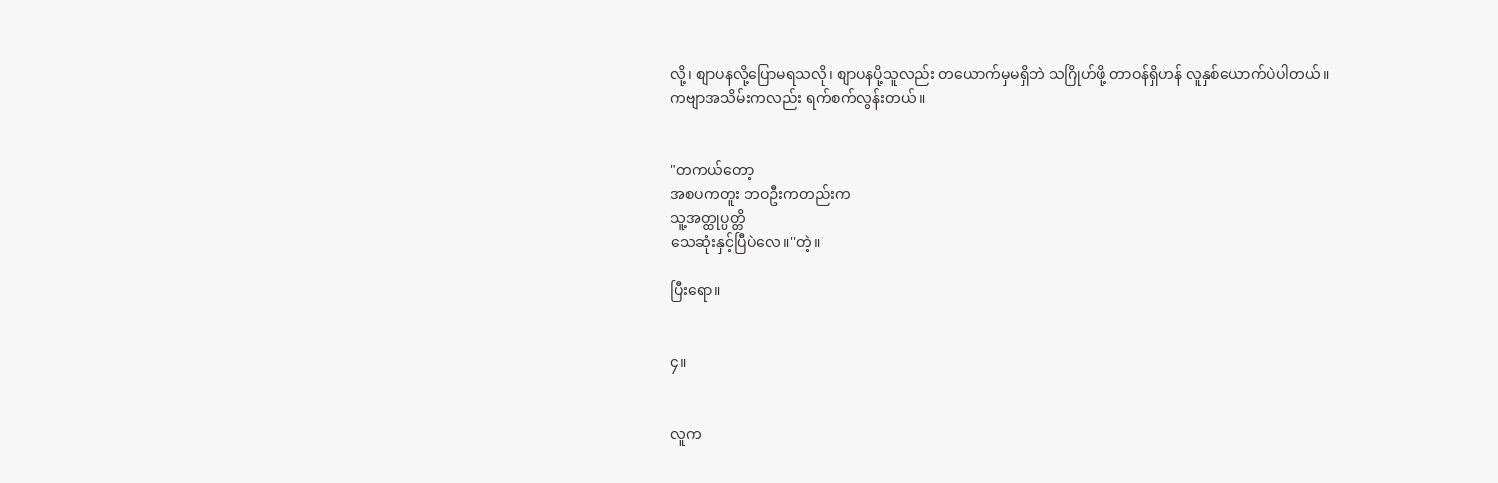လို့၊ စျာပနလို့ပြောမရသလို၊ စျာပနပို့သူလည်း တယောက်မှမရှိဘဲ သဂြိုဟ်ဖို့ တာဝန်ရှိဟန် လူနှစ်ယောက်ပဲပါတယ်။
ကဗျာအသိမ်းကလည်း ရက်စက်လွန်းတယ်။


"တကယ်တော့
အစပကတူး ဘဝဦးကတည်းက
သူ့အတ္ထုပ္ပတ္တိ
သေဆုံးနှင့်ပြီပဲလေ။''တဲ့။

ပြီးရော။


၄။


လူက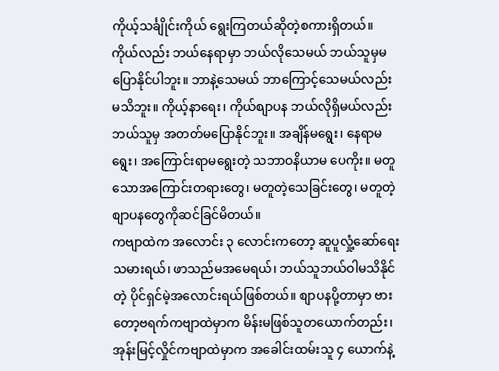ကိုယ့်သင်္ချိုင်းကိုယ် ရွေးကြတယ်ဆိုတဲ့စကားရှိတယ်။ ကိုယ်လည်း ဘယ်နေရာမှာ ဘယ်လိုသေမယ် ဘယ်သူမှမပြောနိုင်ပါဘူး။ ဘာနဲ့သေမယ် ဘာကြောင့်သေမယ်လည်း မသိဘူး။ ကိုယ့်နာရေး၊ ကိုယ်စျာပန ဘယ်လိုရှိမယ်လည်း ဘယ်သူမှ အတတ်မပြောနိုင်ဘူး။ အချိန်မရွေး၊ နေရာမရွေး၊ အကြောင်းရာမရွေးတဲ့ သဘာဝနိယာမ ပေကိုး။ မတူသောအကြောင်းတရားတွေ၊ မတူတဲ့သေခြင်းတွေ၊ မတူတဲ့စျာပနတွေကိုဆင်ခြင်မိတယ်။
ကဗျာထဲက အလောင်း ၃ လောင်းကတော့ ဆူပူလှုံ့ဆော်ရေးသမားရယ်၊ ဖာသည်မအမေရယ်၊ ဘယ်သူဘယ်ဝါမသိနိုင်တဲ့ ပိုင်ရှင်မဲ့အလောင်းရယ်ဖြစ်တယ်။ စျာပနပို့တာမှာ ဗားတော့ဗရက်ကဗျာထဲမှာက မိန်းမဖြစ်သူတယောက်တည်း၊ အုန်းမြင့်လှိုင်ကဗျာထဲမှာက အခေါင်းထမ်းသူ ၄ ယောက်နဲ့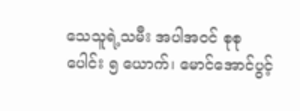သေသူရဲ့သမီး အပါအဝင် စုစု ပေါင်း ၅ ယောက်၊ မောင်အောင်ပွင့်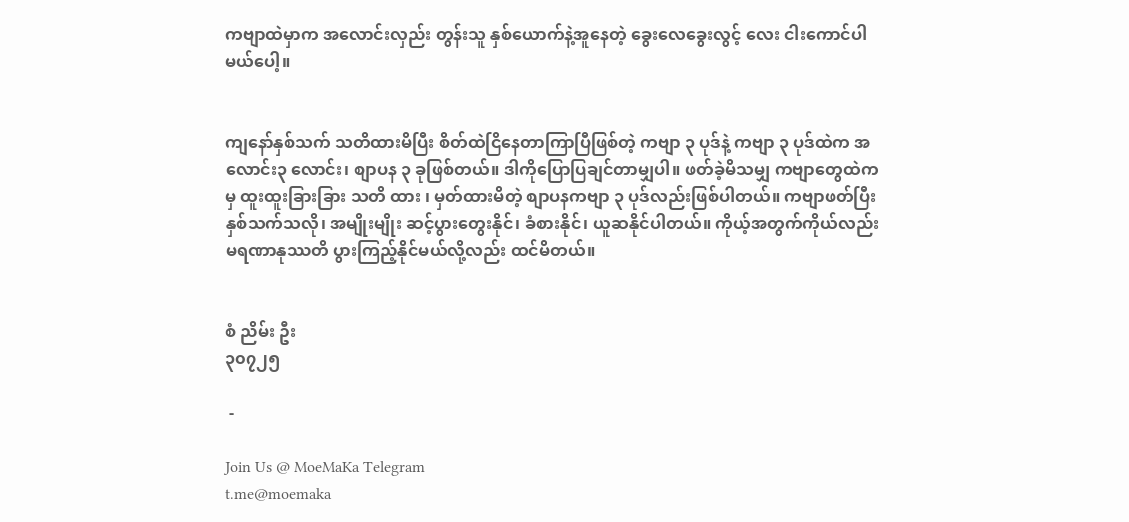ကဗျာထဲမှာက အလောင်းလှည်း တွန်းသူ နှစ်ယောက်နဲ့အူနေတဲ့ ခွေးလေခွေးလွင့် လေး ငါးကောင်ပါမယ်ပေါ့။


ကျနော်နှစ်သက် သတိထားမိပြီး စိတ်ထဲငြိနေတာကြာပြီဖြစ်တဲ့ ကဗျာ ၃ ပုဒ်နဲ့ ကဗျာ ၃ ပုဒ်ထဲက အလောင်း၃ လောင်း၊ စျာပန ၃ ခုဖြစ်တယ်။ ဒါကိုပြောပြချင်တာမျှပါ။ ဖတ်ခဲ့မိသမျှ ကဗျာတွေထဲကမှ ထူးထူးခြားခြား သတိ ထား ၊ မှတ်ထားမိတဲ့ စျာပနကဗျာ ၃ ပုဒ်လည်းဖြစ်ပါတယ်။ ကဗျာဖတ်ပြီး နှစ်သက်သလို၊ အမျိုးမျိုး ဆင့်ပွားတွေးနိုင်၊ ခံစားနိုင်၊ ယူဆနိုင်ပါတယ်။ ကိုယ့်အတွက်ကိုယ်လည်း မရဏာနုဿတိ ပွားကြည့်နိုင်မယ်လို့လည်း ထင်မိတယ်။


စံ ညိမ်း ဦး
၃၀၇၂၅

 -

Join Us @ MoeMaKa Telegram
t.me@moemaka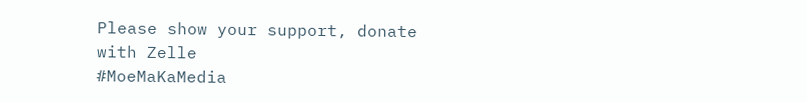Please show your support, donate with Zelle
#MoeMaKaMedia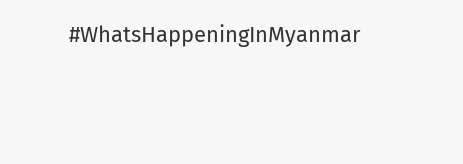#WhatsHappeningInMyanmar